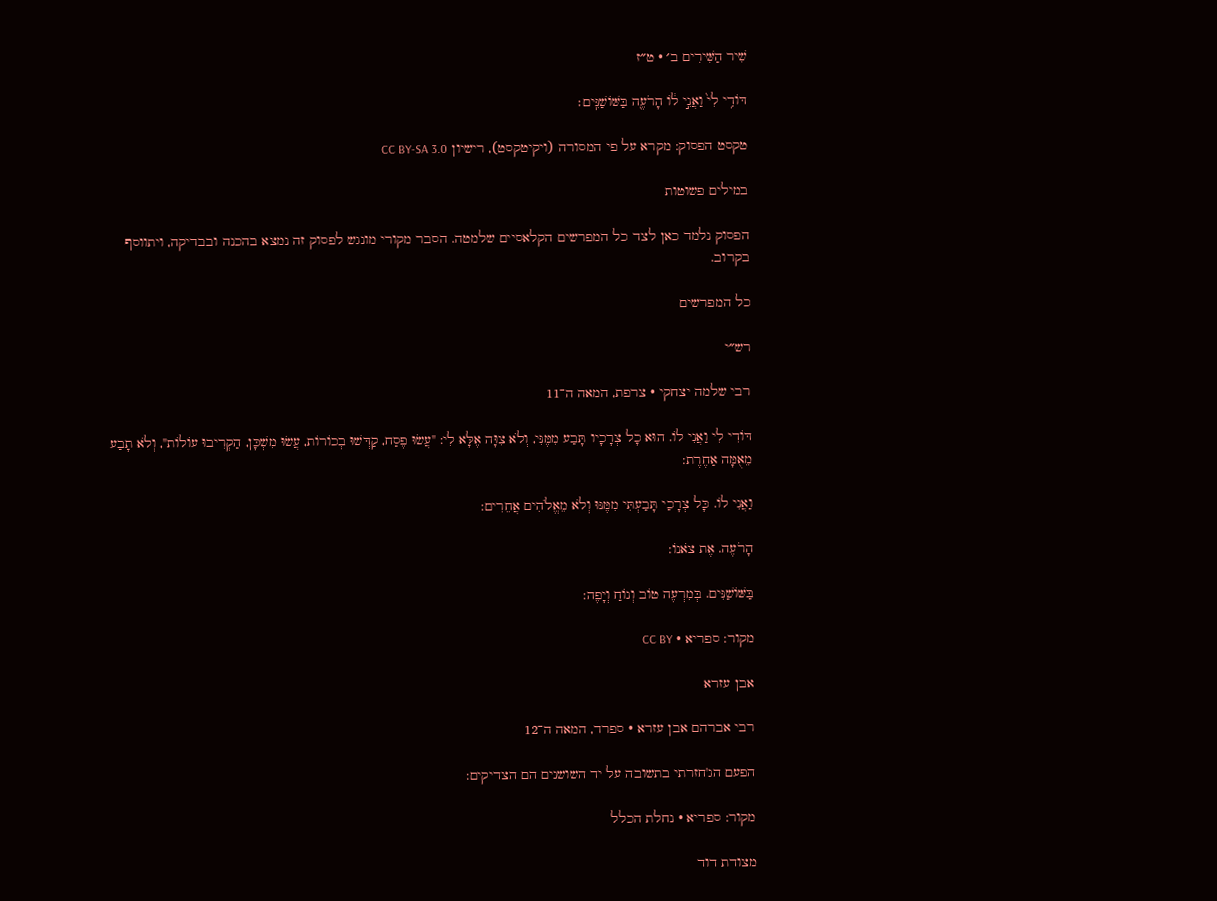שִׁיר הַשִּׁירִים ב׳ · ט״ז

דּוֹדִ֥י לִי֙ וַאֲנִ֣י ל֔וֹ הָרֹעֶ֖ה בַּשּׁוֹשַׁנִּֽים׃

טקסט הפסוק: מקרא על פי המסורה (ויקיטקסט), רישיון CC BY-SA 3.0

במילים פשוטות

הפסוק נלמד כאן לצד כל המפרשים הקלאסיים שלמטה. הסבר מקורי מונגש לפסוק זה נמצא בהכנה ובבדיקה, ויתווסף בקרוב.

כל המפרשים

רש״י

רבי שלמה יצחקי · צרפת, המאה ה־11

דּוֹדִי לִי וַאֲנִי לוֹ. הוּא כָל צְרָכָיו תָּבַע מִמֶּנִּי, וְלֹא צִוָּה אֶלָּא לִי: "עֲשׂוּ פֶסַח, קַדְּשׁוּ בְכוֹרוֹת, עֲשׂוּ מִשְׁכָּן, הַקְרִיבוּ עוֹלוֹת", וְלֹא תָבַע מֵאֻמָּה אַחֶרֶת:

וַאֲנִי לוֹ. כָּל צְרָכַי תָּבַעְתִּי מִמֶּנּוּ וְלֹא מֵאֱלֹהִים אֲחֵרִים:

הָרֹעֶה. אֶת צֹאנוֹ:

בַּשּׁוֹשַׁנִּים. בְּמִרְעֶה טוֹב וְנוֹחַ וְיָפֶה:

מקור: ספריא · CC BY

אבן עזרא

רבי אברהם אבן עזרא · ספרד, המאה ה־12

הפעם הג'חזרתי בתשובה על יד השושנים הם הצדיקים:

מקור: ספריא · נחלת הכלל

מצודת דוד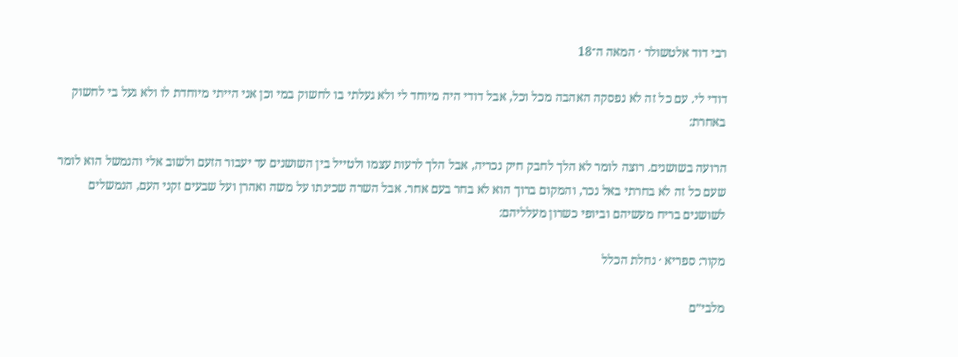רבי דוד אלטשולר · המאה ה־18

דודי לי. עם כל זה לא נפסקה האהבה מכל וכל, אבל דודי היה מיוחד לי ולא געלתי בו לחשוק במי וכן אני הייתי מיוחדת לו ולא געל בי לחשוק באחרת:

הרועה בשושנים. רוצה לומר לא הלך לחבק חיק נכריה, אבל הלך לרעות עצמו ולטייל בין השושנים עד יעבור הזעם ולשוב אלי והנמשל הוא לומר שעם כל זה לא בחרתי באל נכר, והמקום ברוך הוא לא בחר בעם אחר. אבל השרה שכינתו על משה ואהרן ועל שבעים זקני העם, הנמשלים לשושנים בריח מעשיהם וביופי כשרון מעלליהם:

מקור: ספריא · נחלת הכלל

מלבי״ם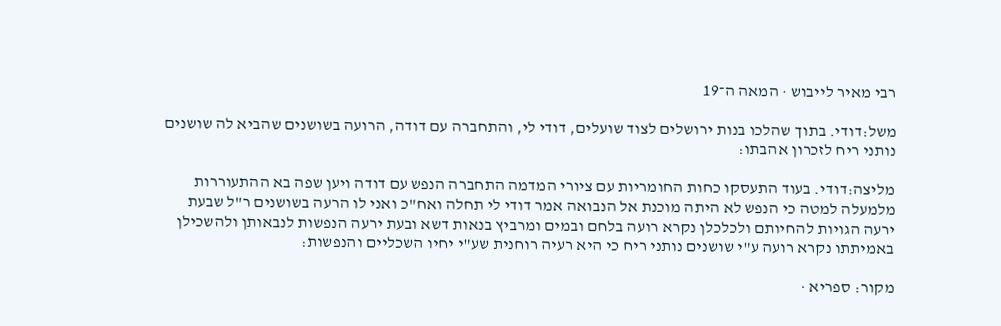רבי מאיר לייבוש · המאה ה־19

משל:דודי. בתוך שהלכו בנות ירושלים לצוד שועלים, דודי לי, והתחברה עם דודה, הרועה בשושנים שהביא לה שושנים נותני ריח לזכרון אהבתו:

מליצה:דודי. בעוד התעסקו כחות החומריות עם ציורי המדמה התחברה הנפש עם דודה ויען שפה בא ההתעוררות מלמעלה למטה כי הנפש לא היתה מוכנת אל הנבואה אמר דודי לי תחלה ואח"כ ואני לו הרעה בשושנים ר"ל שבעת ירעה הגויות להחיותם ולכלכלן נקרא רועה בלחם ובמים ומרביץ בנאות דשא ובעת ירעה הנפשות לנבאותן ולהשכילן באמיתתו נקרא רועה ע"י שושנים נותני ריח כי היא רעיה רוחנית שע"י יחיו השכליים והנפשות:

מקור: ספריא ·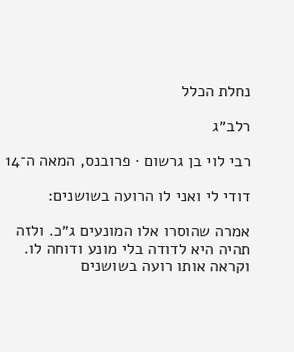נחלת הכלל

רלב״ג

רבי לוי בן גרשום · פרובנס, המאה ה־14

דודי לי ואני לו הרועה בשושנים:

אמרה שהוסרו אלו המונעים ג״כ. ולזה תהיה היא לדודה בלי מונע ודוחה לו. וקראה אותו רועה בשושנים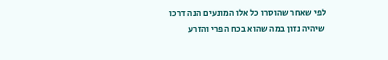לפי שאחר שהוסרו כל אלו המונעים הנה דרכו שיהיה נזון במה שהוא בכח הפרי והזרע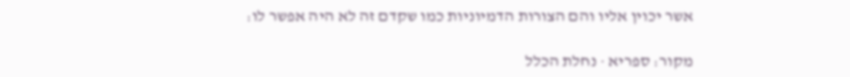אשר יכוין אליו והם הצורות הדמיוניות כמו שקדם זה לא היה אפשר לו:

מקור: ספריא · נחלת הכלל